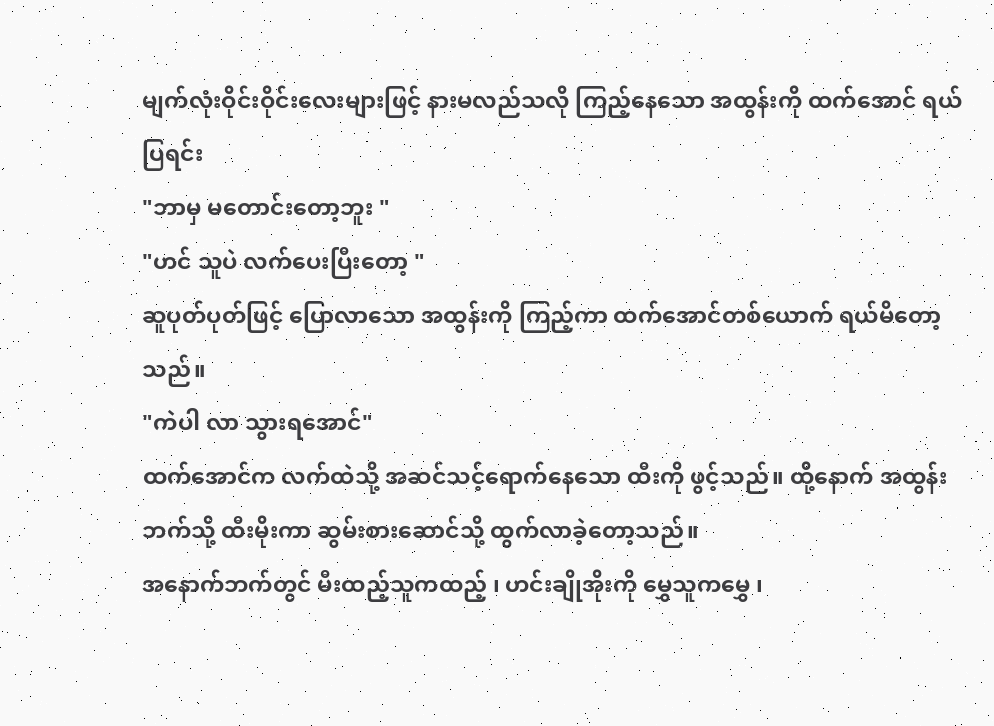မျက်လုံးဝိုင်းဝိုင်းလေးများဖြင့် နားမလည်သလို ကြည့်နေသော အထွန်းကို ထက်အောင် ရယ်ပြရင်း
"ဘာမှ မတောင်းတော့ဘူး "
"ဟင် သူပဲ လက်ပေးပြီးတော့ "
ဆူပုတ်ပုတ်ဖြင့် ပြောလာသော အထွန်းကို ကြည့်ကာ ထက်အောင်တစ်ယောက် ရယ်မိတော့သည်။
"ကဲပါ လာ သွားရအောင်"
ထက်အောင်က လက်ထဲသို့ အဆင်သင့်ရောက်နေသော ထီးကို ဖွင့်သည်။ ထို့နောက် အထွန်းဘက်သို့ ထီးမိုးကာ ဆွမ်းစားဆောင်သို့ ထွက်လာခဲ့တော့သည်။
အနောက်ဘက်တွင် မီးထည့်သူကထည့် ၊ ဟင်းချိုအိုးကို မွှေသူကမွှေ ၊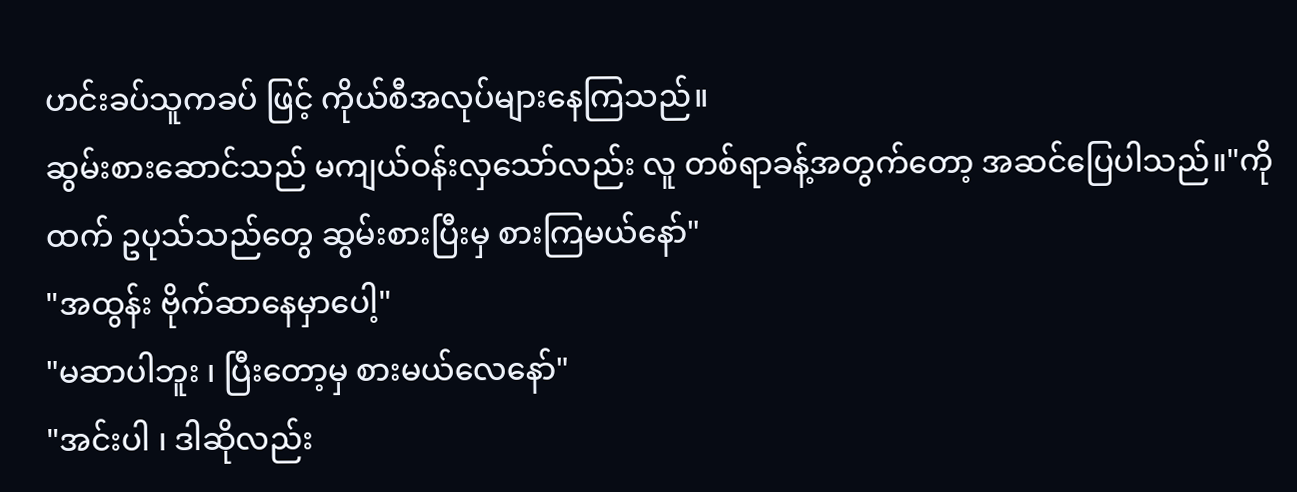ဟင်းခပ်သူကခပ် ဖြင့် ကိုယ်စီအလုပ်များနေကြသည်။
ဆွမ်းစားဆောင်သည် မကျယ်ဝန်းလှသော်လည်း လူ တစ်ရာခန့်အတွက်တော့ အဆင်ပြေပါသည်။"ကိုထက် ဥပုသ်သည်တွေ ဆွမ်းစားပြီးမှ စားကြမယ်နော်"
"အထွန်း ဗိုက်ဆာနေမှာပေါ့"
"မဆာပါဘူး ၊ ပြီးတော့မှ စားမယ်လေနော်"
"အင်းပါ ၊ ဒါဆိုလည်း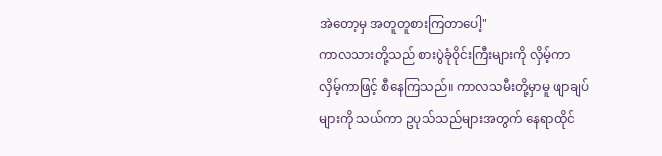အဲတော့မှ အတူတူစားကြတာပေါ့"
ကာလသားတို့သည် စားပွဲခုံဝိုင်းကြီးများကို လှိမ့်ကာ လှိမ့်ကာဖြင့် စီနေကြသည်။ ကာလသမီးတို့မှာမူ ဖျာချပ်များကို သယ်ကာ ဥပုသ်သည်များအတွက် နေရာထိုင်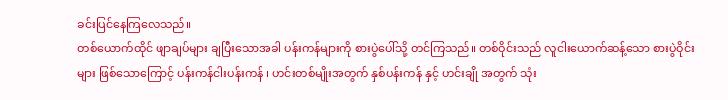ခင်းပြင်နေကြလေသည်။
တစ်ယောက်ထိုင် ဖျာချပ်များ ချပြီးသောအခါ ပန်းကန်များကို စားပွဲပေါ်သို့ တင်ကြသည်။ တစ်ဝိုင်းသည် လူငါးယောက်ဆန့်သော စားပွဲဝိုင်းများ ဖြစ်သောကြောင့် ပန်းကန်ငါးပန်းကန် ၊ ဟင်းတစ်မျိုးအတွက် နှစ်ပန်းကန် နှင့် ဟင်းချို အတွက် သုံး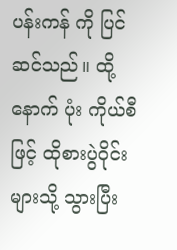ပန်းကန် ကို ပြင်ဆင်သည်။ ထို့နောက် ပုံး ကိုယ်စီဖြင့် ထိုစားပွဲဝိုင်းများသို့ သွားပြီး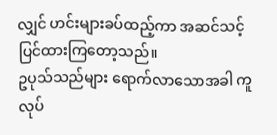လျှင် ဟင်းများခပ်ထည့်ကာ အဆင်သင့်ပြင်ထားကြတော့သည်။
ဥပုသ်သည်များ ရောက်လာသောအခါ ကူလုပ်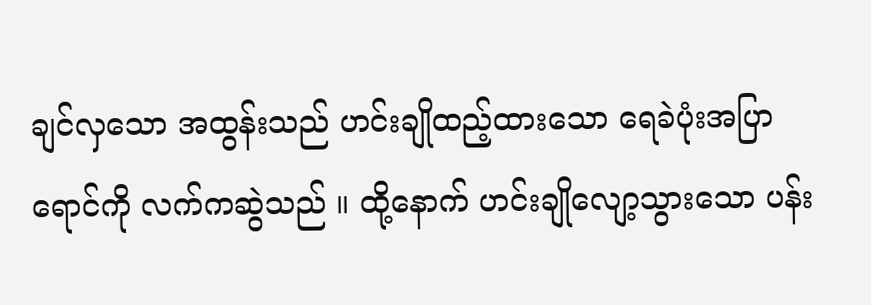ချင်လှသော အထွန်းသည် ဟင်းချိုထည့်ထားသော ရေခဲပုံးအပြာရောင်ကို လက်ကဆွဲသည် ။ ထို့နောက် ဟင်းချိုလျော့သွားသော ပန်း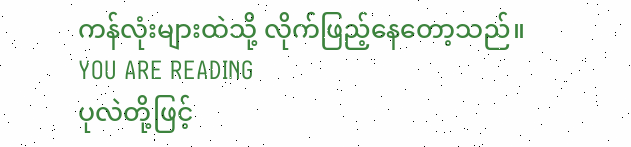ကန်လုံးများထဲသို့ လိုက်ဖြည့်နေတော့သည်။
YOU ARE READING
ပုလဲတို့ဖြင့်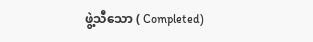ဖွဲ့သီသော ( Completed)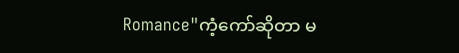Romance"ကံ့ကော်ဆိုတာ မ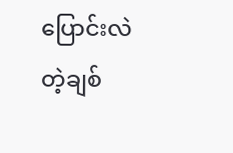ပြောင်းလဲတဲ့ချစ်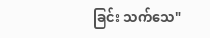ခြင်း သက်သေ"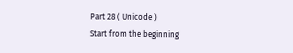Part 28 ( Unicode )
Start from the beginning